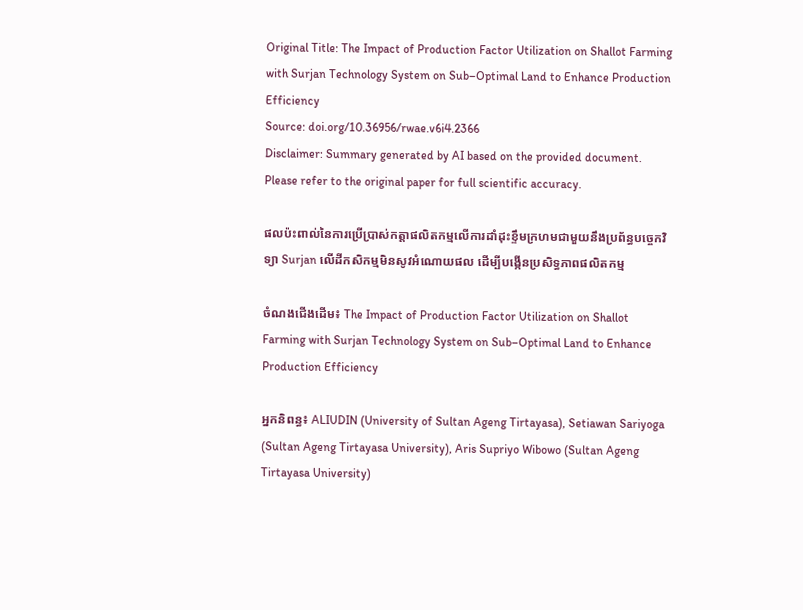Original Title: The Impact of Production Factor Utilization on Shallot Farming with Surjan Technology System on Sub–Optimal Land to Enhance Production Efficiency
Source: doi.org/10.36956/rwae.v6i4.2366
Disclaimer: Summary generated by AI based on the provided document. Please refer to the original paper for full scientific accuracy.

ផលប៉ះពាល់នៃការប្រើប្រាស់កត្តាផលិតកម្មលើការដាំដុះខ្ទឹមក្រហមជាមួយនឹងប្រព័ន្ធបច្ចេកវិទ្យា Surjan លើដីកសិកម្មមិនសូវអំណោយផល ដើម្បីបង្កើនប្រសិទ្ធភាពផលិតកម្ម

ចំណងជើងដើម៖ The Impact of Production Factor Utilization on Shallot Farming with Surjan Technology System on Sub–Optimal Land to Enhance Production Efficiency

អ្នកនិពន្ធ៖ ALIUDIN (University of Sultan Ageng Tirtayasa), Setiawan Sariyoga (Sultan Ageng Tirtayasa University), Aris Supriyo Wibowo (Sultan Ageng Tirtayasa University)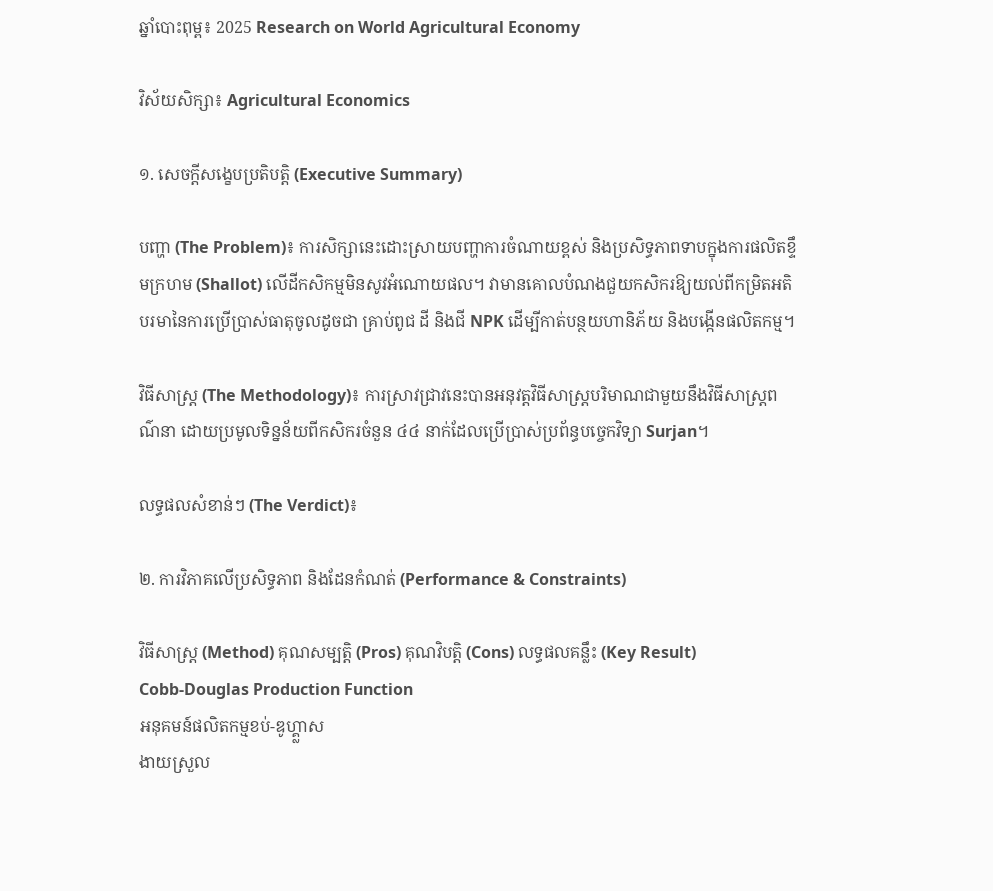ឆ្នាំបោះពុម្ព៖ 2025 Research on World Agricultural Economy

វិស័យសិក្សា៖ Agricultural Economics

១. សេចក្តីសង្ខេបប្រតិបត្តិ (Executive Summary)

បញ្ហា (The Problem)៖ ការសិក្សានេះដោះស្រាយបញ្ហាការចំណាយខ្ពស់ និងប្រសិទ្ធភាពទាបក្នុងការផលិតខ្ទឹមក្រហម (Shallot) លើដីកសិកម្មមិនសូវអំណោយផល។ វាមានគោលបំណងជួយកសិករឱ្យយល់ពីកម្រិតអតិបរមានៃការប្រើប្រាស់ធាតុចូលដូចជា គ្រាប់ពូជ ដី និងជី NPK ដើម្បីកាត់បន្ថយហានិភ័យ និងបង្កើនផលិតកម្ម។

វិធីសាស្ត្រ (The Methodology)៖ ការស្រាវជ្រាវនេះបានអនុវត្តវិធីសាស្ត្របរិមាណជាមួយនឹងវិធីសាស្ត្រពណ៌នា ដោយប្រមូលទិន្នន័យពីកសិករចំនួន ៤៤ នាក់ដែលប្រើប្រាស់ប្រព័ន្ធបច្ចេកវិទ្យា Surjan។

លទ្ធផលសំខាន់ៗ (The Verdict)៖

២. ការវិភាគលើប្រសិទ្ធភាព និងដែនកំណត់ (Performance & Constraints)

វិធីសាស្ត្រ (Method) គុណសម្បត្តិ (Pros) គុណវិបត្តិ (Cons) លទ្ធផលគន្លឹះ (Key Result)
Cobb-Douglas Production Function
អនុគមន៍ផលិតកម្មខប់-ឌូហ្គ្លាស
ងាយស្រួល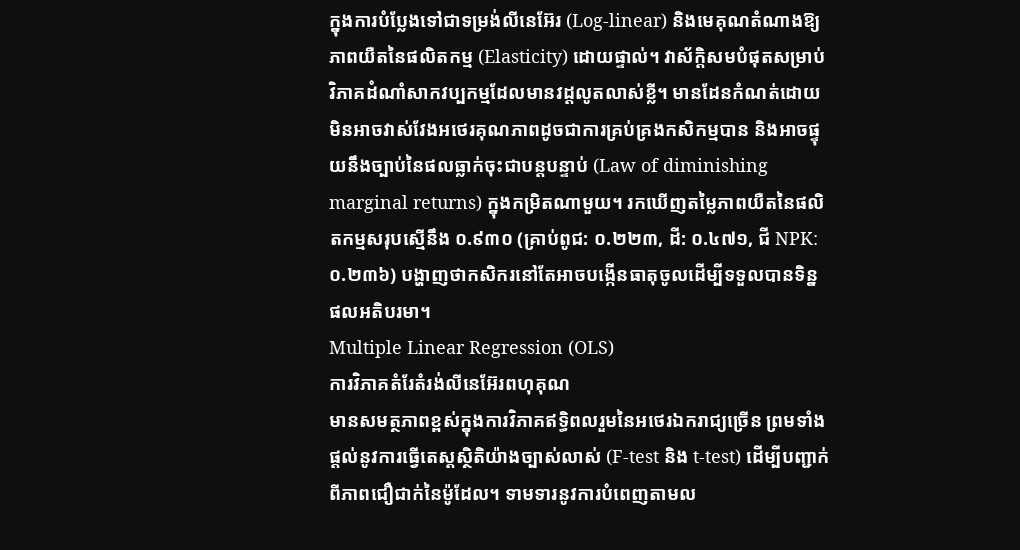ក្នុងការបំប្លែងទៅជាទម្រង់លីនេអ៊ែរ (Log-linear) និងមេគុណតំណាងឱ្យភាពយឺតនៃផលិតកម្ម (Elasticity) ដោយផ្ទាល់។ វាស័ក្តិសមបំផុតសម្រាប់វិភាគដំណាំសាកវប្បកម្មដែលមានវដ្តលូតលាស់ខ្លី។ មានដែនកំណត់ដោយមិនអាចវាស់វែងអថេរគុណភាពដូចជាការគ្រប់គ្រងកសិកម្មបាន និងអាចផ្ទុយនឹងច្បាប់នៃផលធ្លាក់ចុះជាបន្តបន្ទាប់ (Law of diminishing marginal returns) ក្នុងកម្រិតណាមួយ។ រកឃើញតម្លៃភាពយឺតនៃផលិតកម្មសរុបស្មើនឹង ០.៩៣០ (គ្រាប់ពូជ: ០.២២៣, ដី: ០.៤៧១, ជី NPK: ០.២៣៦) បង្ហាញថាកសិករនៅតែអាចបង្កើនធាតុចូលដើម្បីទទួលបានទិន្នផលអតិបរមា។
Multiple Linear Regression (OLS)
ការវិភាគតំរែតំរង់លីនេអ៊ែរពហុគុណ
មានសមត្ថភាពខ្ពស់ក្នុងការវិភាគឥទ្ធិពលរួមនៃអថេរឯករាជ្យច្រើន ព្រមទាំងផ្តល់នូវការធ្វើតេស្តស្ថិតិយ៉ាងច្បាស់លាស់ (F-test និង t-test) ដើម្បីបញ្ជាក់ពីភាពជឿជាក់នៃម៉ូដែល។ ទាមទារនូវការបំពេញតាមល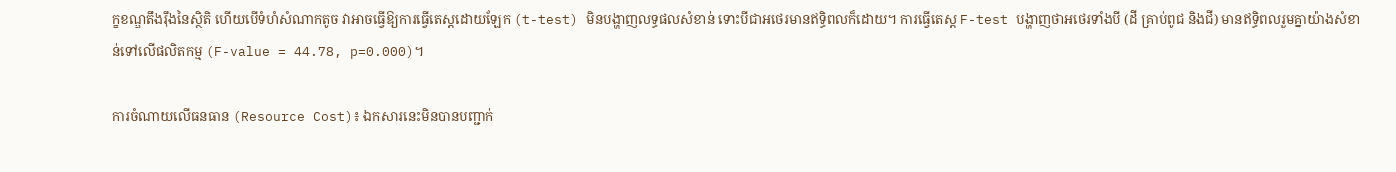ក្ខខណ្ឌតឹងរ៉ឹងនៃស្ថិតិ ហើយបើទំហំសំណាកតូច វាអាចធ្វើឱ្យការធ្វើតេស្តដោយឡែក (t-test) មិនបង្ហាញលទ្ធផលសំខាន់ ទោះបីជាអថេរមានឥទ្ធិពលក៏ដោយ។ ការធ្វើតេស្ត F-test បង្ហាញថាអថេរទាំងបី (ដី គ្រាប់ពូជ និងជី) មានឥទ្ធិពលរួមគ្នាយ៉ាងសំខាន់ទៅលើផលិតកម្ម (F-value = 44.78, p=0.000)។

ការចំណាយលើធនធាន (Resource Cost)៖ ឯកសារនេះមិនបានបញ្ជាក់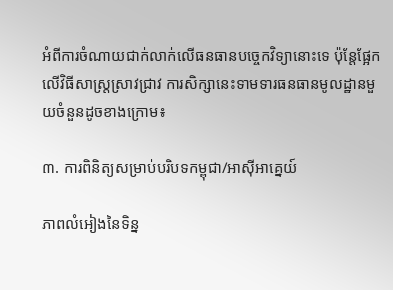អំពីការចំណាយជាក់លាក់លើធនធានបច្ចេកវិទ្យានោះទេ ប៉ុន្តែផ្អែកលើវិធីសាស្ត្រស្រាវជ្រាវ ការសិក្សានេះទាមទារធនធានមូលដ្ឋានមួយចំនួនដូចខាងក្រោម៖

៣. ការពិនិត្យសម្រាប់បរិបទកម្ពុជា/អាស៊ីអាគ្នេយ៍

ភាពលំអៀងនៃទិន្ន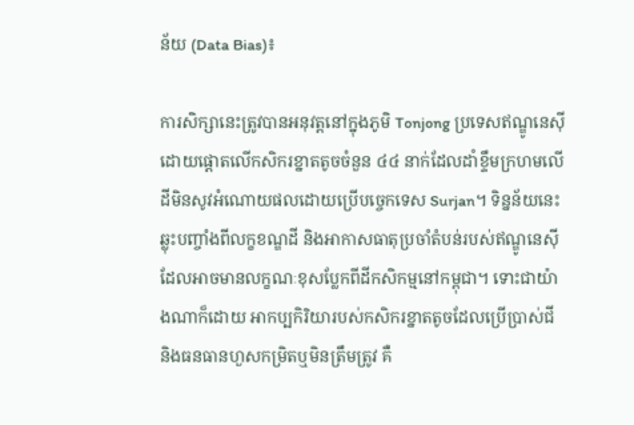ន័យ (Data Bias)៖

ការសិក្សានេះត្រូវបានអនុវត្តនៅក្នុងភូមិ Tonjong ប្រទេសឥណ្ឌូនេស៊ី ដោយផ្តោតលើកសិករខ្នាតតូចចំនួន ៤៤ នាក់ដែលដាំខ្ទឹមក្រហមលើដីមិនសូវអំណោយផលដោយប្រើបច្ចេកទេស Surjan។ ទិន្នន័យនេះឆ្លុះបញ្ចាំងពីលក្ខខណ្ឌដី និងអាកាសធាតុប្រចាំតំបន់របស់ឥណ្ឌូនេស៊ី ដែលអាចមានលក្ខណៈខុសប្លែកពីដីកសិកម្មនៅកម្ពុជា។ ទោះជាយ៉ាងណាក៏ដោយ អាកប្បកិរិយារបស់កសិករខ្នាតតូចដែលប្រើប្រាស់ជី និងធនធានហួសកម្រិតឬមិនត្រឹមត្រូវ គឺ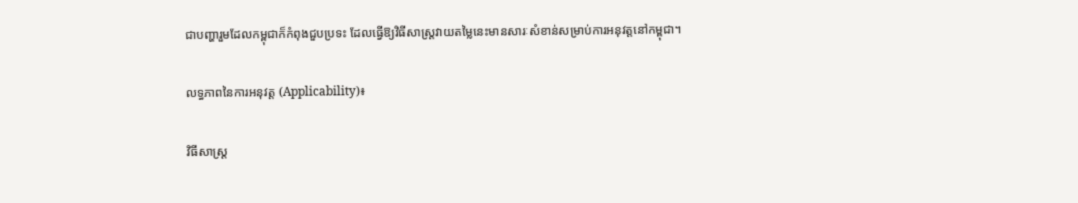ជាបញ្ហារួមដែលកម្ពុជាក៏កំពុងជួបប្រទះ ដែលធ្វើឱ្យវិធីសាស្ត្រវាយតម្លៃនេះមានសារៈសំខាន់សម្រាប់ការអនុវត្តនៅកម្ពុជា។

លទ្ធភាពនៃការអនុវត្ត (Applicability)៖

វិធីសាស្ត្រ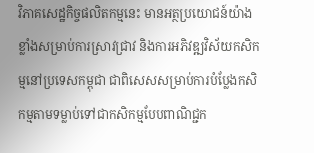វិភាគសេដ្ឋកិច្ចផលិតកម្មនេះ មានអត្ថប្រយោជន៍យ៉ាងខ្លាំងសម្រាប់ការស្រាវជ្រាវ និងការអភិវឌ្ឍវិស័យកសិកម្មនៅប្រទេសកម្ពុជា ជាពិសេសសម្រាប់ការបំប្លែងកសិកម្មតាមទម្លាប់ទៅជាកសិកម្មបែបពាណិជ្ជក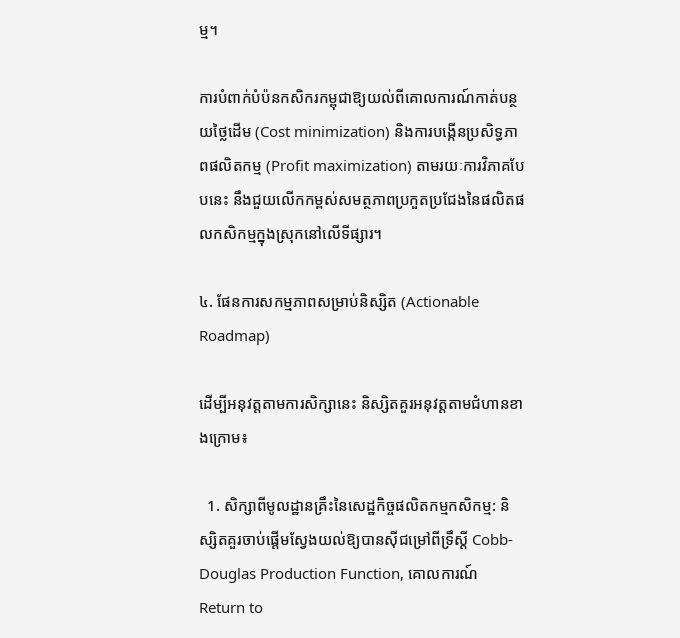ម្ម។

ការបំពាក់បំប៉នកសិករកម្ពុជាឱ្យយល់ពីគោលការណ៍កាត់បន្ថយថ្លៃដើម (Cost minimization) និងការបង្កើនប្រសិទ្ធភាពផលិតកម្ម (Profit maximization) តាមរយៈការវិភាគបែបនេះ នឹងជួយលើកកម្ពស់សមត្ថភាពប្រកួតប្រជែងនៃផលិតផលកសិកម្មក្នុងស្រុកនៅលើទីផ្សារ។

៤. ផែនការសកម្មភាពសម្រាប់និស្សិត (Actionable Roadmap)

ដើម្បីអនុវត្តតាមការសិក្សានេះ និស្សិតគួរអនុវត្តតាមជំហានខាងក្រោម៖

  1. សិក្សាពីមូលដ្ឋានគ្រឹះនៃសេដ្ឋកិច្ចផលិតកម្មកសិកម្ម: និស្សិតគួរចាប់ផ្តើមស្វែងយល់ឱ្យបានស៊ីជម្រៅពីទ្រឹស្តី Cobb-Douglas Production Function, គោលការណ៍ Return to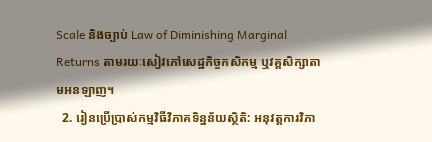Scale និងច្បាប់ Law of Diminishing Marginal Returns តាមរយៈសៀវភៅសេដ្ឋកិច្ចកសិកម្ម ឬវគ្គសិក្សាតាមអនឡាញ។
  2. រៀនប្រើប្រាស់កម្មវិធីវិភាគទិន្នន័យស្ថិតិ: អនុវត្តការវិភា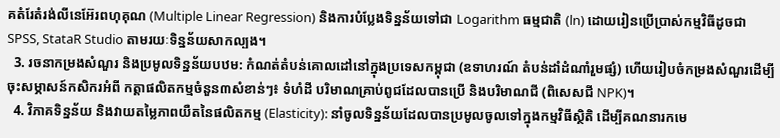គតំរែតំរង់លីនេអ៊ែរពហុគុណ (Multiple Linear Regression) និងការបំប្លែងទិន្នន័យទៅជា Logarithm ធម្មជាតិ (ln) ដោយរៀនប្រើប្រាស់កម្មវិធីដូចជា SPSS, StataR Studio តាមរយៈទិន្នន័យសាកល្បង។
  3. រចនាកម្រងសំណួរ និងប្រមូលទិន្នន័យបឋម: កំណត់តំបន់គោលដៅនៅក្នុងប្រទេសកម្ពុជា (ឧទាហរណ៍ តំបន់ដាំដំណាំរួមផ្សំ) ហើយរៀបចំកម្រងសំណួរដើម្បីចុះសម្ភាសន៍កសិករអំពី កត្តាផលិតកម្មចំនួន៣សំខាន់ៗ៖ ទំហំដី បរិមាណគ្រាប់ពូជដែលបានប្រើ និងបរិមាណជី (ពិសេសជី NPK)។
  4. វិភាគទិន្នន័យ និងវាយតម្លៃភាពយឺតនៃផលិតកម្ម (Elasticity): នាំចូលទិន្នន័យដែលបានប្រមូលចូលទៅក្នុងកម្មវិធីស្ថិតិ ដើម្បីគណនារកមេ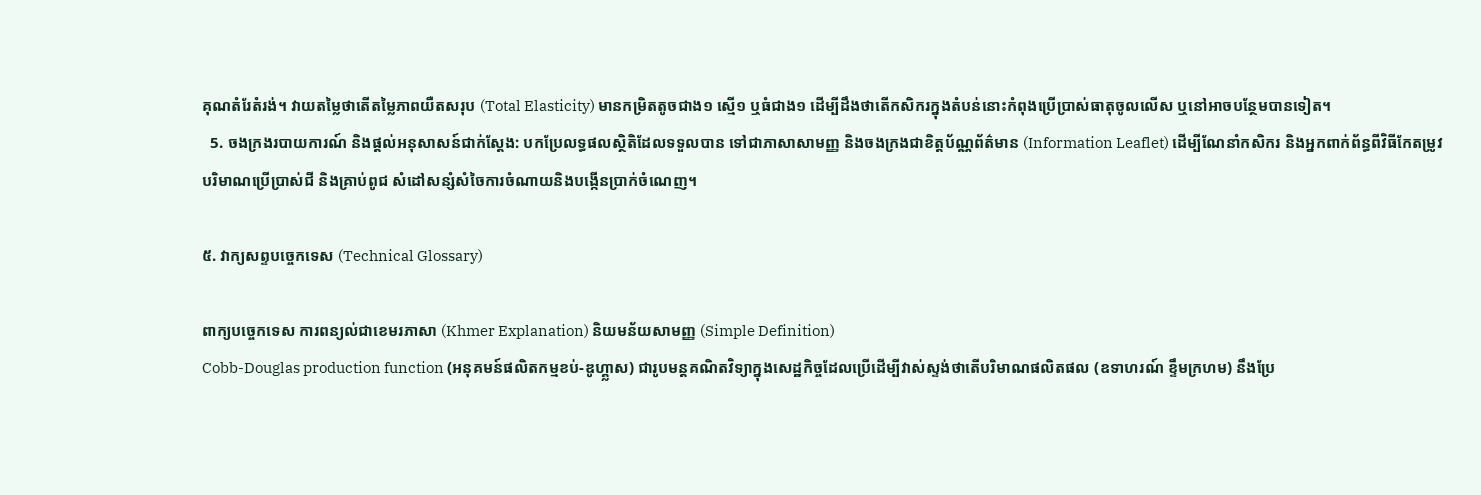គុណតំរែតំរង់។ វាយតម្លៃថាតើតម្លៃភាពយឺតសរុប (Total Elasticity) មានកម្រិតតូចជាង១ ស្មើ១ ឬធំជាង១ ដើម្បីដឹងថាតើកសិករក្នុងតំបន់នោះកំពុងប្រើប្រាស់ធាតុចូលលើស ឬនៅអាចបន្ថែមបានទៀត។
  5. ចងក្រងរបាយការណ៍ និងផ្តល់អនុសាសន៍ជាក់ស្តែង: បកប្រែលទ្ធផលស្ថិតិដែលទទួលបាន ទៅជាភាសាសាមញ្ញ និងចងក្រងជាខិត្តប័ណ្ណព័ត៌មាន (Information Leaflet) ដើម្បីណែនាំកសិករ និងអ្នកពាក់ព័ន្ធពីវិធីកែតម្រូវបរិមាណប្រើប្រាស់ជី និងគ្រាប់ពូជ សំដៅសន្សំសំចៃការចំណាយនិងបង្កើនប្រាក់ចំណេញ។

៥. វាក្យសព្ទបច្ចេកទេស (Technical Glossary)

ពាក្យបច្ចេកទេស ការពន្យល់ជាខេមរភាសា (Khmer Explanation) និយមន័យសាមញ្ញ (Simple Definition)
Cobb-Douglas production function (អនុគមន៍ផលិតកម្មខប់-ឌូហ្គ្លាស) ជារូបមន្តគណិតវិទ្យាក្នុងសេដ្ឋកិច្ចដែលប្រើដើម្បីវាស់ស្ទង់ថាតើបរិមាណផលិតផល (ឧទាហរណ៍ ខ្ទឹមក្រហម) នឹងប្រែ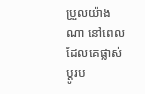ប្រួលយ៉ាងណា នៅពេលដែលគេផ្លាស់ប្តូរប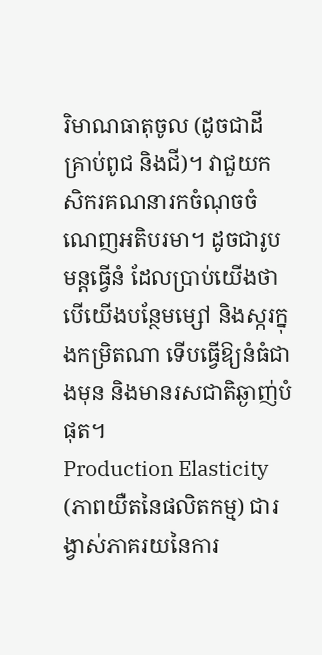រិមាណធាតុចូល (ដូចជាដី គ្រាប់ពូជ និងជី)។ វាជួយកសិករគណនារកចំណុចចំណេញអតិបរមា។ ដូចជារូបមន្តធ្វើនំ ដែលប្រាប់យើងថា បើយើងបន្ថែមម្សៅ និងស្ករក្នុងកម្រិតណា ទើបធ្វើឱ្យនំធំជាងមុន និងមានរសជាតិឆ្ងាញ់បំផុត។
Production Elasticity (ភាពយឺតនៃផលិតកម្ម) ជារង្វាស់ភាគរយនៃការ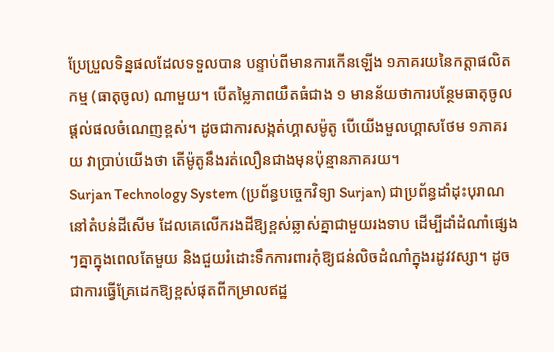ប្រែប្រួលទិន្នផលដែលទទួលបាន បន្ទាប់ពីមានការកើនឡើង ១ភាគរយនៃកត្តាផលិតកម្ម (ធាតុចូល) ណាមួយ។ បើតម្លៃភាពយឺតធំជាង ១ មានន័យថាការបន្ថែមធាតុចូលផ្តល់ផលចំណេញខ្ពស់។ ដូចជាការសង្កត់ហ្គាសម៉ូតូ បើយើងមួលហ្គាសថែម ១ភាគរយ វាប្រាប់យើងថា តើម៉ូតូនឹងរត់លឿនជាងមុនប៉ុន្មានភាគរយ។
Surjan Technology System (ប្រព័ន្ធបច្ចេកវិទ្យា Surjan) ជាប្រព័ន្ធដាំដុះបុរាណនៅតំបន់ដីសើម ដែលគេលើករងដីឱ្យខ្ពស់ឆ្លាស់គ្នាជាមួយរងទាប ដើម្បីដាំដំណាំផ្សេងៗគ្នាក្នុងពេលតែមួយ និងជួយរំដោះទឹកការពារកុំឱ្យជន់លិចដំណាំក្នុងរដូវវស្សា។ ដូចជាការធ្វើគ្រែដេកឱ្យខ្ពស់ផុតពីកម្រាលឥដ្ឋ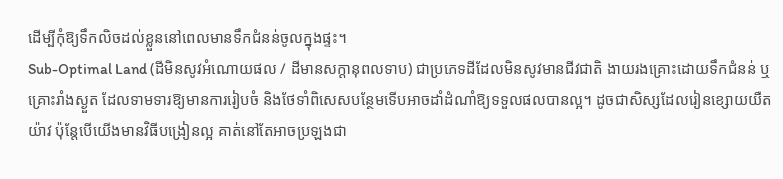ដើម្បីកុំឱ្យទឹកលិចដល់ខ្លួននៅពេលមានទឹកជំនន់ចូលក្នុងផ្ទះ។
Sub-Optimal Land (ដីមិនសូវអំណោយផល / ដីមានសក្តានុពលទាប) ជាប្រភេទដីដែលមិនសូវមានជីវជាតិ ងាយរងគ្រោះដោយទឹកជំនន់ ឬគ្រោះរាំងស្ងួត ដែលទាមទារឱ្យមានការរៀបចំ និងថែទាំពិសេសបន្ថែមទើបអាចដាំដំណាំឱ្យទទួលផលបានល្អ។ ដូចជាសិស្សដែលរៀនខ្សោយយឺតយ៉ាវ ប៉ុន្តែបើយើងមានវិធីបង្រៀនល្អ គាត់នៅតែអាចប្រឡងជា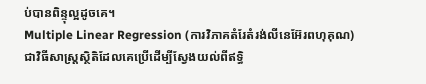ប់បានពិន្ទុល្អដូចគេ។
Multiple Linear Regression (ការវិភាគតំរែតំរង់លីនេអ៊ែរពហុគុណ) ជាវិធីសាស្ត្រស្ថិតិដែលគេប្រើដើម្បីស្វែងយល់ពីឥទ្ធិ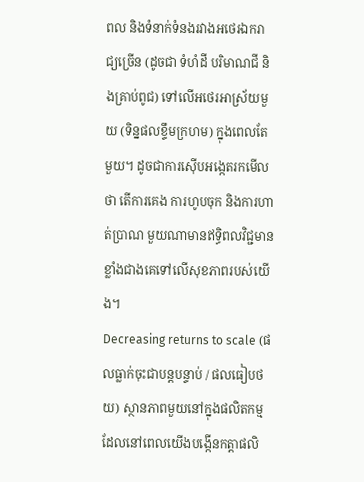ពល និងទំនាក់ទំនងរវាងអថេរឯករាជ្យច្រើន (ដូចជា ទំហំដី បរិមាណជី និងគ្រាប់ពូជ) ទៅលើអថេរអាស្រ័យមួយ (ទិន្នផលខ្ទឹមក្រហម) ក្នុងពេលតែមួយ។ ដូចជាការស៊ើបអង្កេតរកមើលថា តើការគេង ការហូបចុក និងការហាត់ប្រាណ មួយណាមានឥទ្ធិពលវិជ្ជមានខ្លាំងជាងគេទៅលើសុខភាពរបស់យើង។
Decreasing returns to scale (ផលធ្លាក់ចុះជាបន្តបន្ទាប់ / ផលធៀបថយ) ស្ថានភាពមួយនៅក្នុងផលិតកម្ម ដែលនៅពេលយើងបង្កើនកត្តាផលិ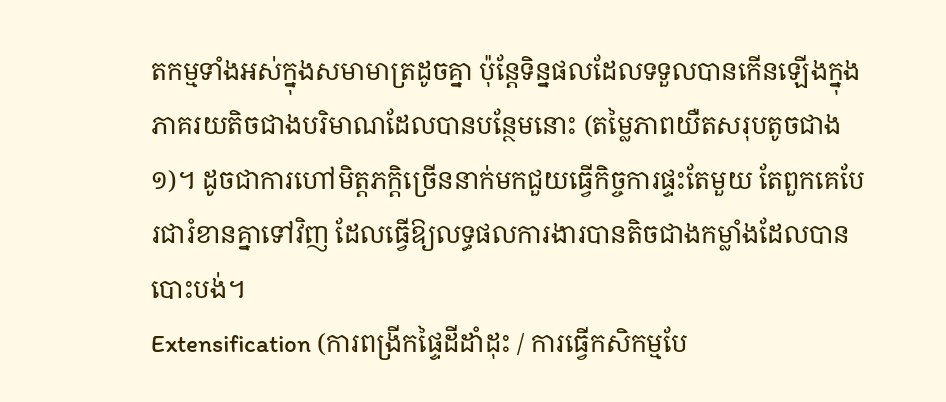តកម្មទាំងអស់ក្នុងសមាមាត្រដូចគ្នា ប៉ុន្តែទិន្នផលដែលទទួលបានកើនឡើងក្នុងភាគរយតិចជាងបរិមាណដែលបានបន្ថែមនោះ (តម្លៃភាពយឺតសរុបតូចជាង ១)។ ដូចជាការហៅមិត្តភក្តិច្រើននាក់មកជួយធ្វើកិច្ចការផ្ទះតែមួយ តែពួកគេបែរជារំខានគ្នាទៅវិញ ដែលធ្វើឱ្យលទ្ធផលការងារបានតិចជាងកម្លាំងដែលបានបោះបង់។
Extensification (ការពង្រីកផ្ទៃដីដាំដុះ / ការធ្វើកសិកម្មបែ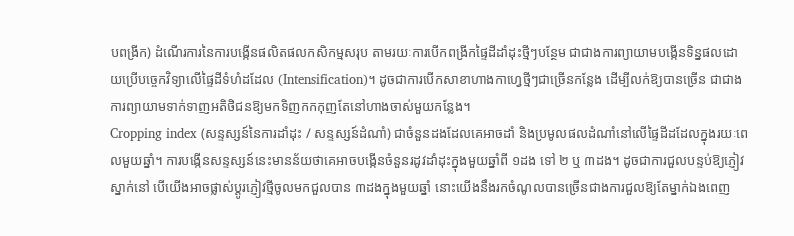បពង្រីក) ដំណើរការនៃការបង្កើនផលិតផលកសិកម្មសរុប តាមរយៈការបើកពង្រីកផ្ទៃដីដាំដុះថ្មីៗបន្ថែម ជាជាងការព្យាយាមបង្កើនទិន្នផលដោយប្រើបច្ចេកវិទ្យាលើផ្ទៃដីទំហំដដែល (Intensification)។ ដូចជាការបើកសាខាហាងកាហ្វេថ្មីៗជាច្រើនកន្លែង ដើម្បីលក់ឱ្យបានច្រើន ជាជាងការព្យាយាមទាក់ទាញអតិថិជនឱ្យមកទិញកកកុញតែនៅហាងចាស់មួយកន្លែង។
Cropping index (សន្ទស្សន៍នៃការដាំដុះ / សន្ទស្សន៍ដំណាំ) ជាចំនួនដងដែលគេអាចដាំ និងប្រមូលផលដំណាំនៅលើផ្ទៃដីដដែលក្នុងរយៈពេលមួយឆ្នាំ។ ការបង្កើនសន្ទស្សន៍នេះមានន័យថាគេអាចបង្កើនចំនួនរដូវដាំដុះក្នុងមួយឆ្នាំពី ១ដង ទៅ ២ ឬ ៣ដង។ ដូចជាការជួលបន្ទប់ឱ្យភ្ញៀវស្នាក់នៅ បើយើងអាចផ្លាស់ប្តូរភ្ញៀវថ្មីចូលមកជួលបាន ៣ដងក្នុងមួយឆ្នាំ នោះយើងនឹងរកចំណូលបានច្រើនជាងការជួលឱ្យតែម្នាក់ឯងពេញ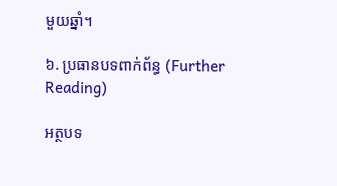មួយឆ្នាំ។

៦. ប្រធានបទពាក់ព័ន្ធ (Further Reading)

អត្ថបទ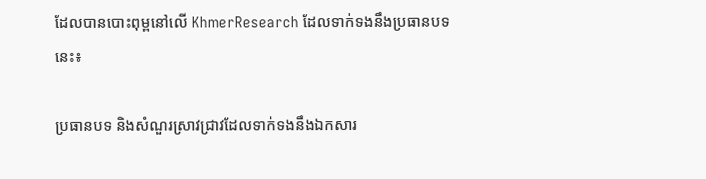ដែលបានបោះពុម្ពនៅលើ KhmerResearch ដែលទាក់ទងនឹងប្រធានបទនេះ៖

ប្រធានបទ និងសំណួរស្រាវជ្រាវដែលទាក់ទងនឹងឯកសារ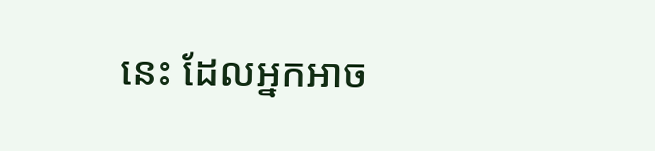នេះ ដែលអ្នកអាច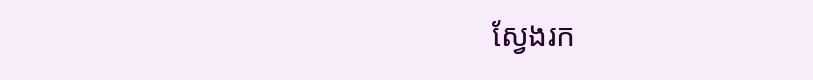ស្វែងរក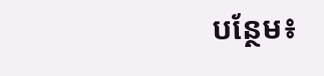បន្ថែម៖